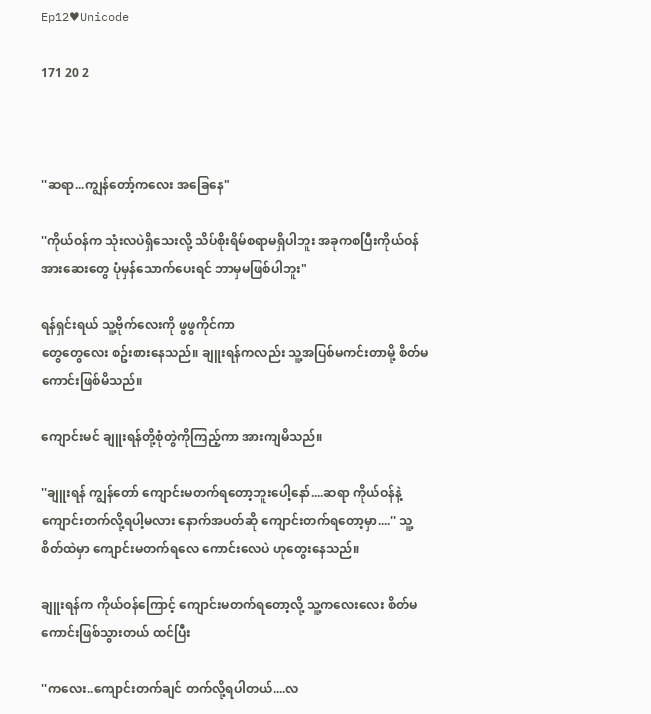Ep12♥Unicode

171 20 2



''ဆရာ...ကျွန်တော့်ကလေး အခြေနေ"

''ကိုယ်ဝန်က သုံးလပဲရှိသေးလို့ သိပ်စိုးရိမ်စရာမရှိပါဘူး အခုကစပြီးကိုယ်ဝန်အားဆေးတွေ ပုံမှန်သောက်ပေးရင် ဘာမှမဖြစ်ပါဘူး"

ရန်ရှင်းရယ် သူ့ဗိုက်လေးကို ဖွဖွကိုင်ကာ
တွေတွေလေး စဥ်းစားနေသည်။ ချူးရန်ကလည်း သူ့အပြစ်မကင်းတာမို့ စိတ်မကောင်းဖြစ်မိသည်။

ကျောင်းမင် ချူးရန်တို့စုံတွဲကိုကြည့်ကာ အားကျမိသည်။

''ချူးရန် ကျွန်တော် ကျောင်းမတက်ရတော့ဘူးပေါ့နော်....ဆရာ ကိုယ်ဝန်နဲ့ကျောင်းတက်လို့ရပါ့မလား နောက်အပတ်ဆို ကျောင်းတက်ရတော့မှာ....'' သူ့စိတ်ထဲမှာ ကျောင်းမတက်ရလေ ကောင်းလေပဲ ဟုတွေးနေသည်။

ချူးရန်က ကိုယ်ဝန်ကြောင့် ကျောင်းမတက်ရတော့လို့ သူ့ကလေးလေး စိတ်မကောင်းဖြစ်သွားတယ် ထင်ပြီး

''ကလေး..ကျောင်းတက်ချင် တက်လို့ရပါတယ်....လ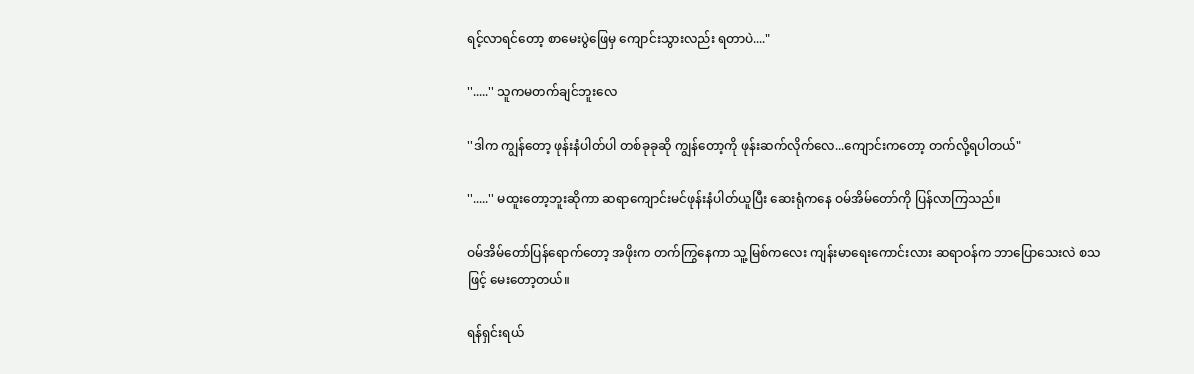ရင့်လာရင်တော့ စာမေးပွဲဖြေမှ ကျောင်းသွားလည်း ရတာပဲ...."

''.....'' သူကမတက်ချင်ဘူးလေ

''ဒါက ကျွန်တော့ ဖုန်းနံပါတ်ပါ တစ်ခုခုဆို ကျွန်တော့ကို ဖုန်းဆက်လိုက်လေ...ကျောင်းကတော့ တက်လို့ရပါတယ်"

''.....'' မထူးတော့ဘူးဆိုကာ ဆရာကျောင်းမင်ဖုန်းနံပါတ်ယူပြီး ဆေးရုံကနေ ဝမ်အိမ်တော်ကို ပြန်လာကြသည်။

ဝမ်အိမ်တော်ပြန်ရောက်တော့ အဖိုးက တက်ကြွနေကာ သူ့မြစ်ကလေး ကျန်းမာရေးကောင်းလား ဆရာဝန်က ဘာပြောသေးလဲ စသဖြင့် မေးတော့တယ်။

ရန်ရှင်းရယ်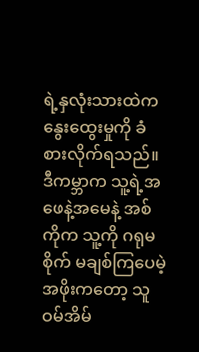ရဲ့နှလုံးသားထဲက နွေးထွေးမှုကို ခံစားလိုက်ရသည်။ ဒီကမ္ဘာက သူ့ရဲ့အဖေနဲ့အမေနဲ့ အစ်ကိုက သူ့ကို ဂရုမစိုက် မချစ်ကြပေမဲ့ အဖိုးကတော့ သူဝမ်အိမ်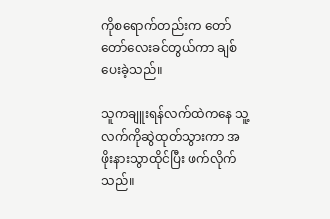ကိုစရောက်တည်းက တော်တော်လေးခင်တွယ်ကာ ချစ်ပေးခဲ့သည်။

သူကချူးရန်လက်ထဲကနေ သူ့လက်ကိုဆွဲထုတ်သွားကာ အဖိုးနားသွာထိုင်ပြီး ဖက်လိုက်သည်။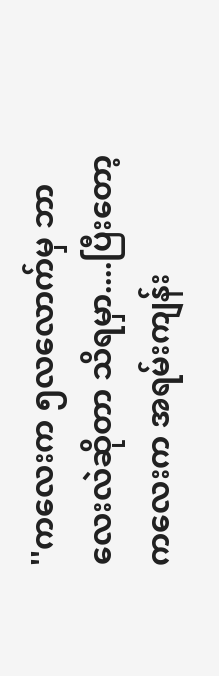''ကလေးက ၅လလောက်မှ ဘာလေးလဲဆိုတာ သိရမှာ....ပြီးတော့ ကလေးက အရမ်းကျန်း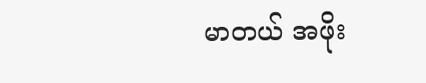မာတယ် အဖိုး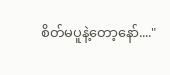စိတ်မပူနဲ့တော့နော်...."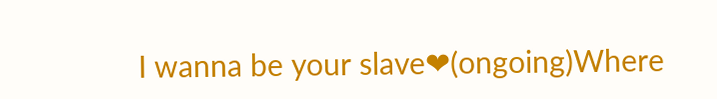I wanna be your slave❤(ongoing)Where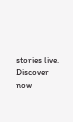stories live. Discover now